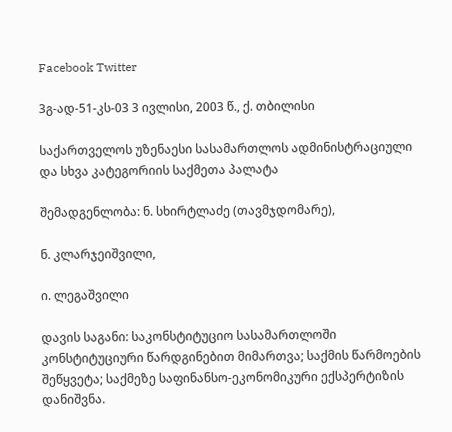Facebook Twitter

3გ-ად-51-კს-03 3 ივლისი, 2003 წ., ქ. თბილისი

საქართველოს უზენაესი სასამართლოს ადმინისტრაციული და სხვა კატეგორიის საქმეთა პალატა

შემადგენლობა: ნ. სხირტლაძე (თავმჯდომარე),

ნ. კლარჯეიშვილი,

ი. ლეგაშვილი

დავის საგანი: საკონსტიტუციო სასამართლოში კონსტიტუციური წარდგინებით მიმართვა; საქმის წარმოების შეწყვეტა; საქმეზე საფინანსო-ეკონომიკური ექსპერტიზის დანიშვნა.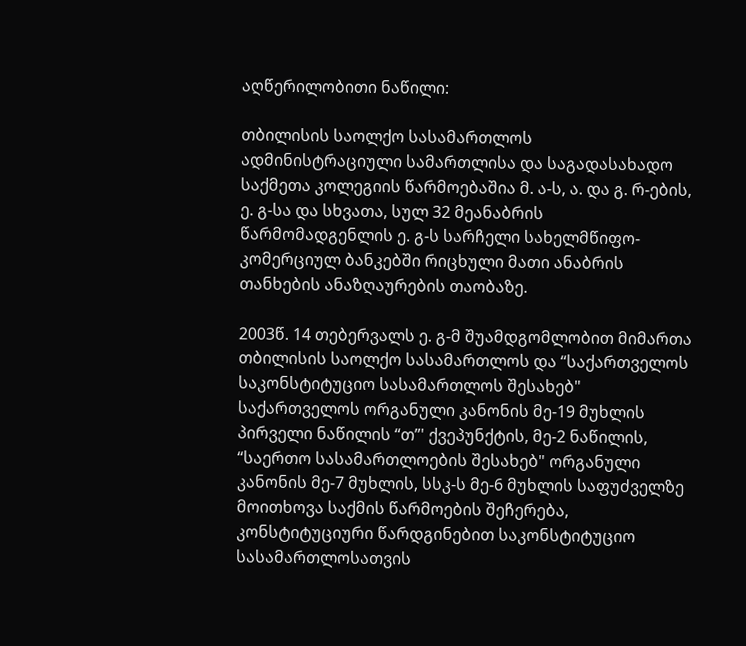აღწერილობითი ნაწილი:

თბილისის საოლქო სასამართლოს ადმინისტრაციული სამართლისა და საგადასახადო საქმეთა კოლეგიის წარმოებაშია მ. ა-ს, ა. და გ. რ-ების, ე. გ-სა და სხვათა, სულ 32 მეანაბრის წარმომადგენლის ე. გ-ს სარჩელი სახელმწიფო-კომერციულ ბანკებში რიცხული მათი ანაბრის თანხების ანაზღაურების თაობაზე.

2003წ. 14 თებერვალს ე. გ-მ შუამდგომლობით მიმართა თბილისის საოლქო სასამართლოს და “საქართველოს საკონსტიტუციო სასამართლოს შესახებ" საქართველოს ორგანული კანონის მე-19 მუხლის პირველი ნაწილის “თ”' ქვეპუნქტის, მე-2 ნაწილის, “საერთო სასამართლოების შესახებ" ორგანული კანონის მე-7 მუხლის, სსკ-ს მე-6 მუხლის საფუძველზე მოითხოვა საქმის წარმოების შეჩერება, კონსტიტუციური წარდგინებით საკონსტიტუციო სასამართლოსათვის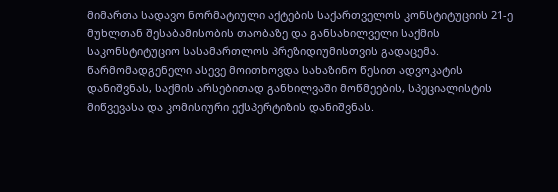მიმართა სადავო ნორმატიული აქტების საქართველოს კონსტიტუციის 21-ე მუხლთან შესაბამისობის თაობაზე და განსახილველი საქმის საკონსტიტუციო სასამართლოს პრეზიდიუმისთვის გადაცემა. წარმომადგენელი ასევე მოითხოვდა სახაზინო წესით ადვოკატის დანიშვნას, საქმის არსებითად განხილვაში მოწმეების, სპეციალისტის მიწვევასა და კომისიური ექსპერტიზის დანიშვნას.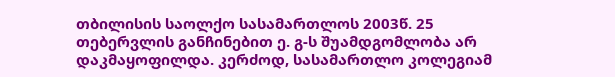თბილისის საოლქო სასამართლოს 2003წ. 25 თებერვლის განჩინებით ე. გ-ს შუამდგომლობა არ დაკმაყოფილდა. კერძოდ, სასამართლო კოლეგიამ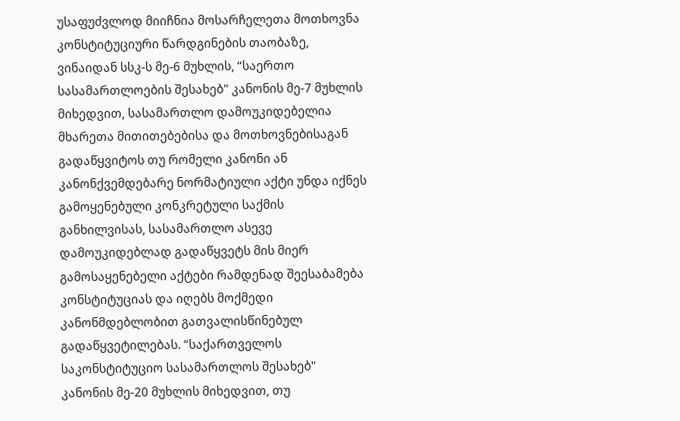უსაფუძვლოდ მიიჩნია მოსარჩელეთა მოთხოვნა კონსტიტუციური წარდგინების თაობაზე, ვინაიდან სსკ-ს მე-6 მუხლის, “საერთო სასამართლოების შესახებ" კანონის მე-7 მუხლის მიხედვით, სასამართლო დამოუკიდებელია მხარეთა მითითებებისა და მოთხოვნებისაგან გადაწყვიტოს თუ რომელი კანონი ან კანონქვემდებარე ნორმატიული აქტი უნდა იქნეს გამოყენებული კონკრეტული საქმის განხილვისას, სასამართლო ასევე დამოუკიდებლად გადაწყვეტს მის მიერ გამოსაყენებელი აქტები რამდენად შეესაბამება კონსტიტუციას და იღებს მოქმედი კანონმდებლობით გათვალისწინებულ გადაწყვეტილებას. “საქართველოს საკონსტიტუციო სასამართლოს შესახებ" კანონის მე-20 მუხლის მიხედვით, თუ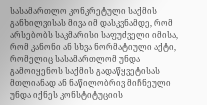სასამართლო კონკრეტული საქმის განხილვისას მივა იმ დასკვნამდე, რომ არსებობს საკმარისი საფუძველი იმისა, რომ კანონი ან სხვა ნორმატიული აქტი, რომელიც სასამართლომ უნდა გამოიყენოს საქმის გადაწყვეტისას მთლიანად ან ნაწილობრივ მიჩნეული უნდა იქნეს კონსტიტუციის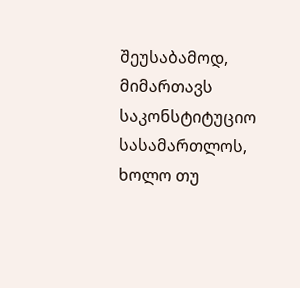შეუსაბამოდ, მიმართავს საკონსტიტუციო სასამართლოს, ხოლო თუ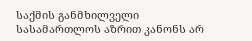საქმის განმხილველი სასამართლოს აზრით კანონს არ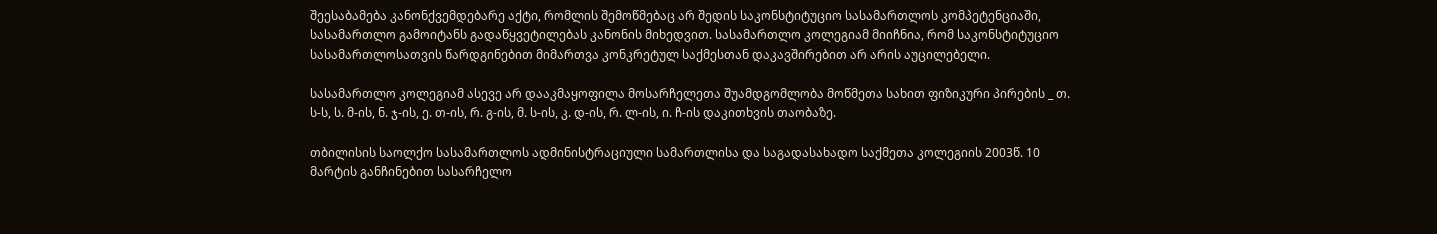შეესაბამება კანონქვემდებარე აქტი, რომლის შემოწმებაც არ შედის საკონსტიტუციო სასამართლოს კომპეტენციაში, სასამართლო გამოიტანს გადაწყვეტილებას კანონის მიხედვით. სასამართლო კოლეგიამ მიიჩნია, რომ საკონსტიტუციო სასამართლოსათვის წარდგინებით მიმართვა კონკრეტულ საქმესთან დაკავშირებით არ არის აუცილებელი.

სასამართლო კოლეგიამ ასევე არ დააკმაყოფილა მოსარჩელეთა შუამდგომლობა მოწმეთა სახით ფიზიკური პირების _ თ. ს-ს, ს. მ-ის, ნ. ჯ-ის, ე. თ-ის, რ. გ-ის, მ. ს-ის, კ. დ-ის, რ. ლ-ის, ი. ჩ-ის დაკითხვის თაობაზე.

თბილისის საოლქო სასამართლოს ადმინისტრაციული სამართლისა და საგადასახადო საქმეთა კოლეგიის 2003წ. 10 მარტის განჩინებით სასარჩელო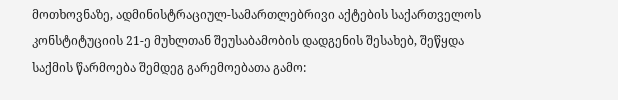მოთხოვნაზე, ადმინისტრაციულ-სამართლებრივი აქტების საქართველოს კონსტიტუციის 21-ე მუხლთან შეუსაბამობის დადგენის შესახებ, შეწყდა საქმის წარმოება შემდეგ გარემოებათა გამო: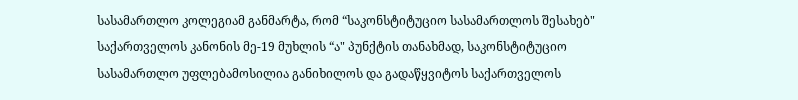სასამართლო კოლეგიამ განმარტა, რომ “საკონსტიტუციო სასამართლოს შესახებ" საქართველოს კანონის მე-19 მუხლის “ა" პუნქტის თანახმად, საკონსტიტუციო სასამართლო უფლებამოსილია განიხილოს და გადაწყვიტოს საქართველოს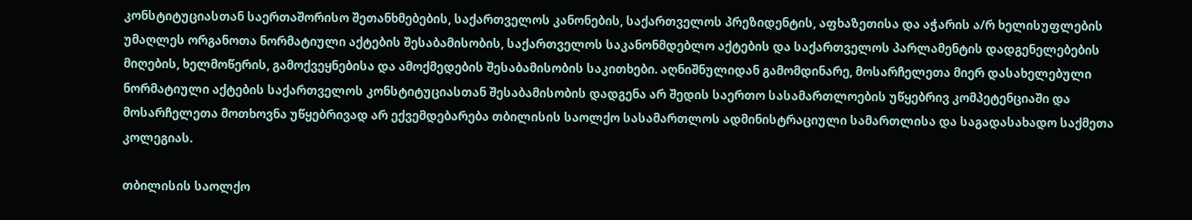კონსტიტუციასთან საერთაშორისო შეთანხმებების, საქართველოს კანონების, საქართველოს პრეზიდენტის, აფხაზეთისა და აჭარის ა/რ ხელისუფლების უმაღლეს ორგანოთა ნორმატიული აქტების შესაბამისობის, საქართველოს საკანონმდებლო აქტების და საქართველოს პარლამენტის დადგენელებების მიღების, ხელმოწერის, გამოქვეყნებისა და ამოქმედების შესაბამისობის საკითხები. აღნიშნულიდან გამომდინარე, მოსარჩელეთა მიერ დასახელებული ნორმატიული აქტების საქართველოს კონსტიტუციასთან შესაბამისობის დადგენა არ შედის საერთო სასამართლოების უწყებრივ კომპეტენციაში და მოსარჩელეთა მოთხოვნა უწყებრივად არ ექვემდებარება თბილისის საოლქო სასამართლოს ადმინისტრაციული სამართლისა და საგადასახადო საქმეთა კოლეგიას.

თბილისის საოლქო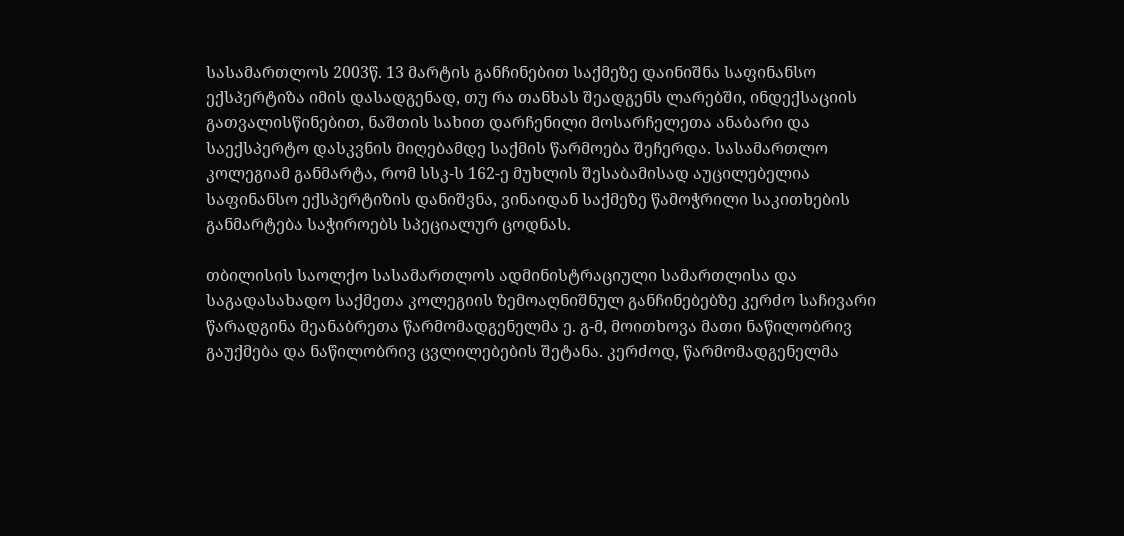სასამართლოს 2003წ. 13 მარტის განჩინებით საქმეზე დაინიშნა საფინანსო ექსპერტიზა იმის დასადგენად, თუ რა თანხას შეადგენს ლარებში, ინდექსაციის გათვალისწინებით, ნაშთის სახით დარჩენილი მოსარჩელეთა ანაბარი და საექსპერტო დასკვნის მიღებამდე საქმის წარმოება შეჩერდა. სასამართლო კოლეგიამ განმარტა, რომ სსკ-ს 162-ე მუხლის შესაბამისად აუცილებელია საფინანსო ექსპერტიზის დანიშვნა, ვინაიდან საქმეზე წამოჭრილი საკითხების განმარტება საჭიროებს სპეციალურ ცოდნას.

თბილისის საოლქო სასამართლოს ადმინისტრაციული სამართლისა და საგადასახადო საქმეთა კოლეგიის ზემოაღნიშნულ განჩინებებზე კერძო საჩივარი წარადგინა მეანაბრეთა წარმომადგენელმა ე. გ-მ, მოითხოვა მათი ნაწილობრივ გაუქმება და ნაწილობრივ ცვლილებების შეტანა. კერძოდ, წარმომადგენელმა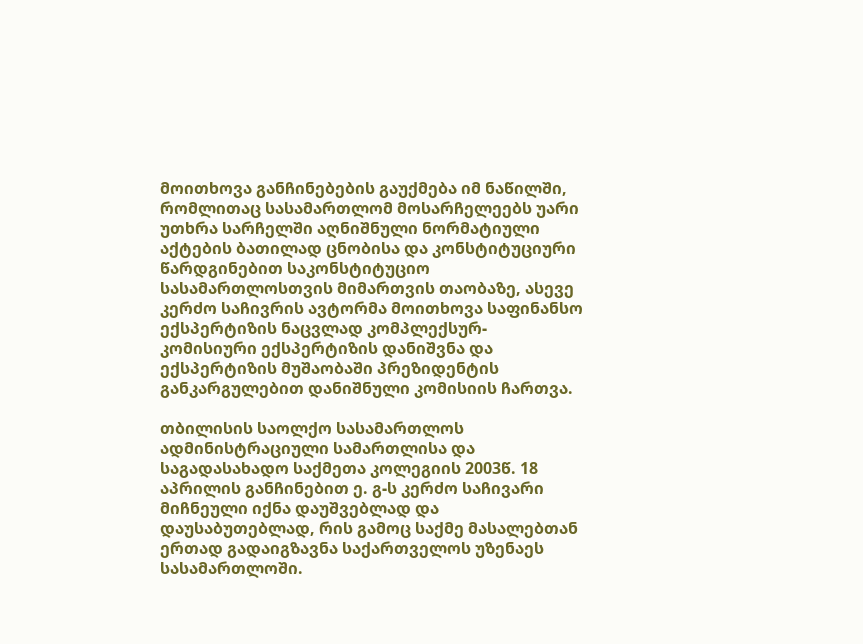მოითხოვა განჩინებების გაუქმება იმ ნაწილში, რომლითაც სასამართლომ მოსარჩელეებს უარი უთხრა სარჩელში აღნიშნული ნორმატიული აქტების ბათილად ცნობისა და კონსტიტუციური წარდგინებით საკონსტიტუციო სასამართლოსთვის მიმართვის თაობაზე, ასევე კერძო საჩივრის ავტორმა მოითხოვა საფინანსო ექსპერტიზის ნაცვლად კომპლექსურ-კომისიური ექსპერტიზის დანიშვნა და ექსპერტიზის მუშაობაში პრეზიდენტის განკარგულებით დანიშნული კომისიის ჩართვა.

თბილისის საოლქო სასამართლოს ადმინისტრაციული სამართლისა და საგადასახადო საქმეთა კოლეგიის 2003წ. 18 აპრილის განჩინებით ე. გ-ს კერძო საჩივარი მიჩნეული იქნა დაუშვებლად და დაუსაბუთებლად, რის გამოც საქმე მასალებთან ერთად გადაიგზავნა საქართველოს უზენაეს სასამართლოში.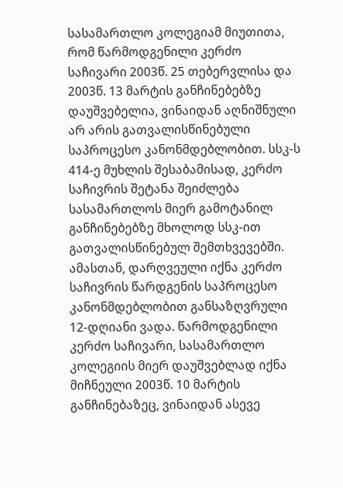სასამართლო კოლეგიამ მიუთითა, რომ წარმოდგენილი კერძო საჩივარი 2003წ. 25 თებერვლისა და 2003წ. 13 მარტის განჩინებებზე დაუშვებელია, ვინაიდან აღნიშნული არ არის გათვალისწინებული საპროცესო კანონმდებლობით. სსკ-ს 414-ე მუხლის შესაბამისად, კერძო საჩივრის შეტანა შეიძლება სასამართლოს მიერ გამოტანილ განჩინებებზე მხოლოდ სსკ-ით გათვალისწინებულ შემთხვევებში. ამასთან, დარღვეული იქნა კერძო საჩივრის წარდგენის საპროცესო კანონმდებლობით განსაზღვრული 12-დღიანი ვადა. წარმოდგენილი კერძო საჩივარი, სასამართლო კოლეგიის მიერ დაუშვებლად იქნა მიჩნეული 2003წ. 10 მარტის განჩინებაზეც, ვინაიდან ასევე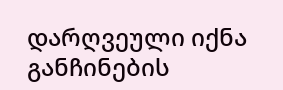დარღვეული იქნა განჩინების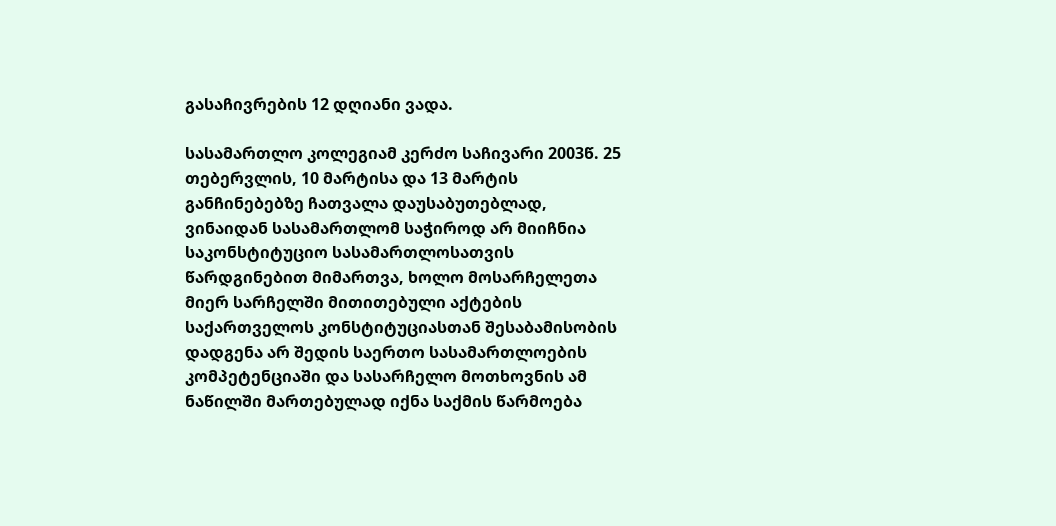გასაჩივრების 12 დღიანი ვადა.

სასამართლო კოლეგიამ კერძო საჩივარი 2003წ. 25 თებერვლის, 10 მარტისა და 13 მარტის განჩინებებზე ჩათვალა დაუსაბუთებლად, ვინაიდან სასამართლომ საჭიროდ არ მიიჩნია საკონსტიტუციო სასამართლოსათვის წარდგინებით მიმართვა, ხოლო მოსარჩელეთა მიერ სარჩელში მითითებული აქტების საქართველოს კონსტიტუციასთან შესაბამისობის დადგენა არ შედის საერთო სასამართლოების კომპეტენციაში და სასარჩელო მოთხოვნის ამ ნაწილში მართებულად იქნა საქმის წარმოება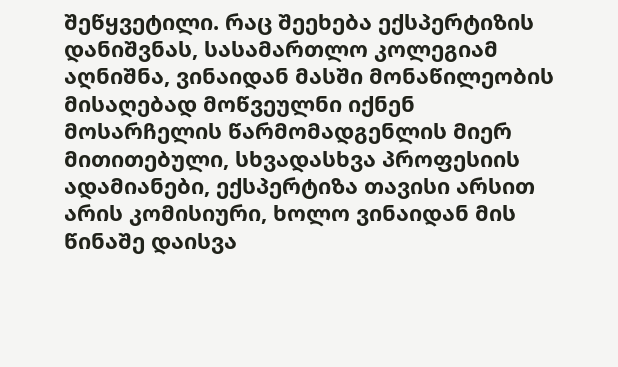შეწყვეტილი. რაც შეეხება ექსპერტიზის დანიშვნას, სასამართლო კოლეგიამ აღნიშნა, ვინაიდან მასში მონაწილეობის მისაღებად მოწვეულნი იქნენ მოსარჩელის წარმომადგენლის მიერ მითითებული, სხვადასხვა პროფესიის ადამიანები, ექსპერტიზა თავისი არსით არის კომისიური, ხოლო ვინაიდან მის წინაშე დაისვა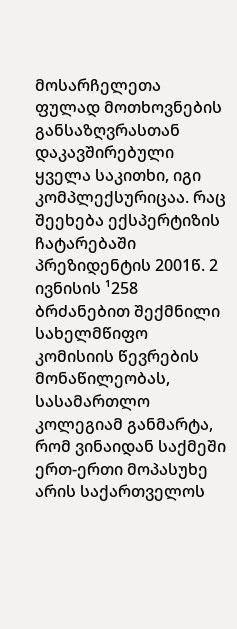მოსარჩელეთა ფულად მოთხოვნების განსაზღვრასთან დაკავშირებული ყველა საკითხი, იგი კომპლექსურიცაა. რაც შეეხება ექსპერტიზის ჩატარებაში პრეზიდენტის 2001წ. 2 ივნისის ¹258 ბრძანებით შექმნილი სახელმწიფო კომისიის წევრების მონაწილეობას, სასამართლო კოლეგიამ განმარტა, რომ ვინაიდან საქმეში ერთ-ერთი მოპასუხე არის საქართველოს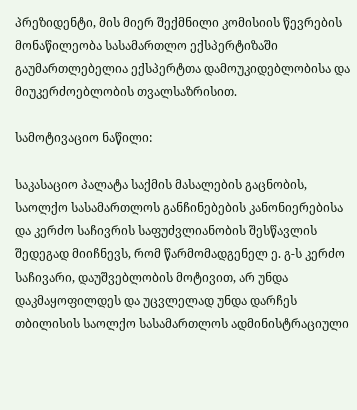პრეზიდენტი, მის მიერ შექმნილი კომისიის წევრების მონაწილეობა სასამართლო ექსპერტიზაში გაუმართლებელია ექსპერტთა დამოუკიდებლობისა და მიუკერძოებლობის თვალსაზრისით.

სამოტივაციო ნაწილი:

საკასაციო პალატა საქმის მასალების გაცნობის, საოლქო სასამართლოს განჩინებების კანონიერებისა და კერძო საჩივრის საფუძვლიანობის შესწავლის შედეგად მიიჩნევს, რომ წარმომადგენელ ე. გ-ს კერძო საჩივარი, დაუშვებლობის მოტივით, არ უნდა დაკმაყოფილდეს და უცვლელად უნდა დარჩეს თბილისის საოლქო სასამართლოს ადმინისტრაციული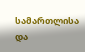სამართლისა და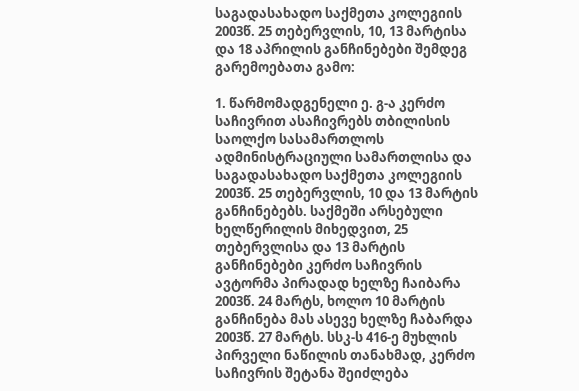საგადასახადო საქმეთა კოლეგიის 2003წ. 25 თებერვლის, 10, 13 მარტისა და 18 აპრილის განჩინებები შემდეგ გარემოებათა გამო:

1. წარმომადგენელი ე. გ-ა კერძო საჩივრით ასაჩივრებს თბილისის საოლქო სასამართლოს ადმინისტრაციული სამართლისა და საგადასახადო საქმეთა კოლეგიის 2003წ. 25 თებერვლის, 10 და 13 მარტის განჩინებებს. საქმეში არსებული ხელწერილის მიხედვით, 25 თებერვლისა და 13 მარტის განჩინებები კერძო საჩივრის ავტორმა პირადად ხელზე ჩაიბარა 2003წ. 24 მარტს, ხოლო 10 მარტის განჩინება მას ასევე ხელზე ჩაბარდა 2003წ. 27 მარტს. სსკ-ს 416-ე მუხლის პირველი ნაწილის თანახმად, კერძო საჩივრის შეტანა შეიძლება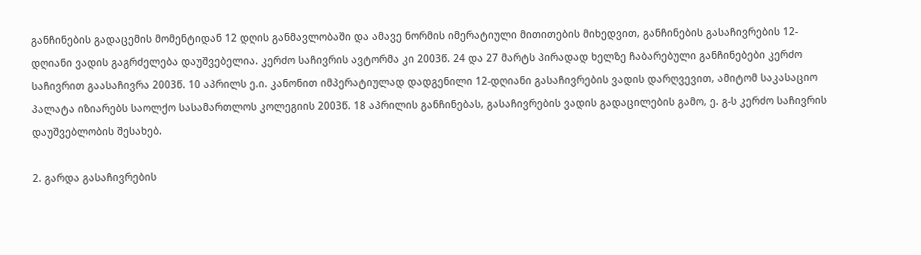განჩინების გადაცემის მომენტიდან 12 დღის განმავლობაში და ამავე ნორმის იმერატიული მითითების მიხედვით, განჩინების გასაჩივრების 12-დღიანი ვადის გაგრძელება დაუშვებელია. კერძო საჩივრის ავტორმა კი 2003წ. 24 და 27 მარტს პირადად ხელზე ჩაბარებული განჩინებები კერძო საჩივრით გაასაჩივრა 2003წ. 10 აპრილს ე.ი. კანონით იმპერატიულად დადგენილი 12-დღიანი გასაჩივრების ვადის დარღვევით, ამიტომ საკასაციო პალატა იზიარებს საოლქო სასამართლოს კოლეგიის 2003წ. 18 აპრილის განჩინებას, გასაჩივრების ვადის გადაცილების გამო, ე. გ-ს კერძო საჩივრის დაუშვებლობის შესახებ.

2. გარდა გასაჩივრების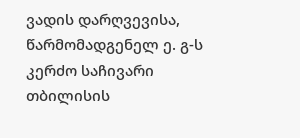ვადის დარღვევისა, წარმომადგენელ ე. გ-ს კერძო საჩივარი თბილისის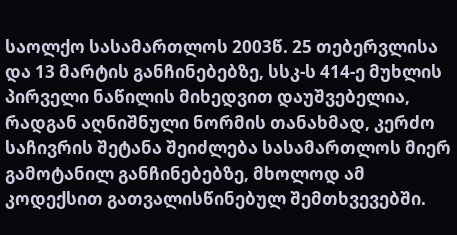საოლქო სასამართლოს 2003წ. 25 თებერვლისა და 13 მარტის განჩინებებზე, სსკ-ს 414-ე მუხლის პირველი ნაწილის მიხედვით დაუშვებელია, რადგან აღნიშნული ნორმის თანახმად, კერძო საჩივრის შეტანა შეიძლება სასამართლოს მიერ გამოტანილ განჩინებებზე, მხოლოდ ამ კოდექსით გათვალისწინებულ შემთხვევებში.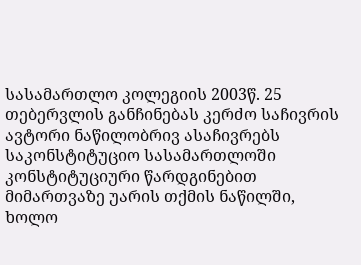სასამართლო კოლეგიის 2003წ. 25 თებერვლის განჩინებას კერძო საჩივრის ავტორი ნაწილობრივ ასაჩივრებს საკონსტიტუციო სასამართლოში კონსტიტუციური წარდგინებით მიმართვაზე უარის თქმის ნაწილში, ხოლო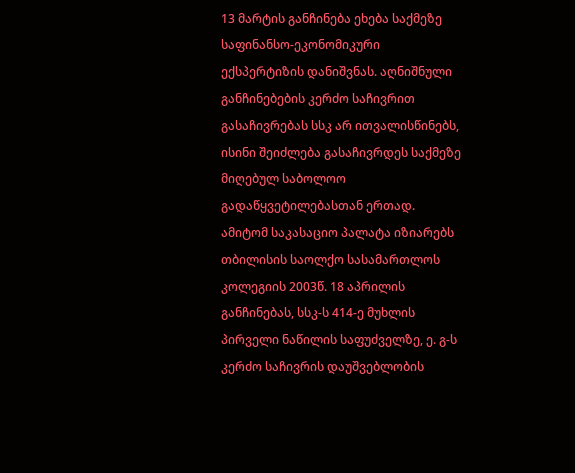13 მარტის განჩინება ეხება საქმეზე საფინანსო-ეკონომიკური ექსპერტიზის დანიშვნას. აღნიშნული განჩინებების კერძო საჩივრით გასაჩივრებას სსკ არ ითვალისწინებს, ისინი შეიძლება გასაჩივრდეს საქმეზე მიღებულ საბოლოო გადაწყვეტილებასთან ერთად. ამიტომ საკასაციო პალატა იზიარებს თბილისის საოლქო სასამართლოს კოლეგიის 2003წ. 18 აპრილის განჩინებას, სსკ-ს 414-ე მუხლის პირველი ნაწილის საფუძველზე, ე. გ-ს კერძო საჩივრის დაუშვებლობის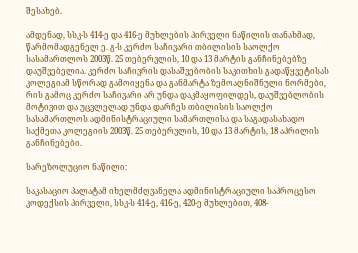შესახებ.

ამდენად, სსკ-ს 414-ე და 416-ე მუხლების პირველი ნაწილის თანახმად, წარმომადგენელ ე. გ-ს კერძო საჩივარი თბილისის საოლქო სასამართლოს 2003წ. 25 თებერვლის, 10 და 13 მარტის განჩინებებზე დაუშვებელია. კერძო საჩივრის დასაშვებობის საკითხის გადაწყვეტისას კოლეგიამ სწორად გამოიყენა და განმარტა ზემოაღნიშნული ნორმები, რის გამოც კერძო საჩივარი არ უნდა დაკმაყოფილდეს, დაუშვებლობის მოტივით და უცვლელად უნდა დარჩეს თბილისის საოლქო სასამართლოს ადმინისტრაციული სამართლისა და საგადასახადო საქმეთა კოლეგიის 2003წ. 25 თებერვლის, 10 და 13 მარტის, 18 აპრილის განჩინებები.

სარეზოლუციო ნაწილი:

საკასაციო პალატამ იხელმძღვანელა ადმინისტრაციული საპროცესო კოდექსის პირველი, სსკ-ს 414-ე, 416-ე, 420-ე მუხლებით, 408-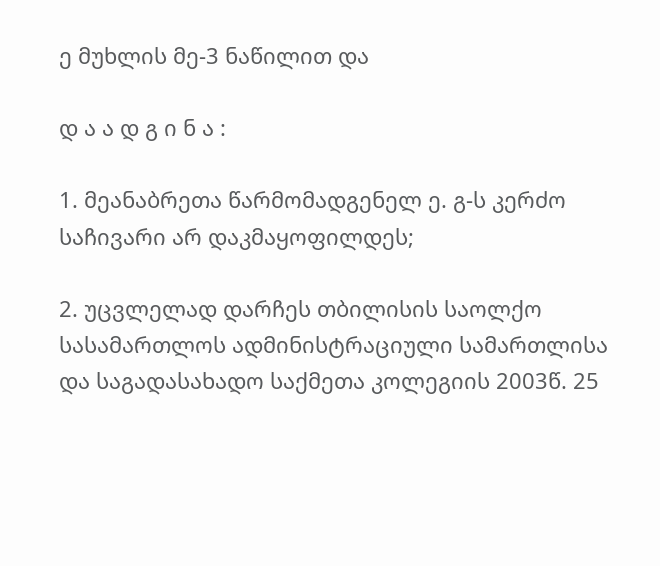ე მუხლის მე-3 ნაწილით და

დ ა ა დ გ ი ნ ა :

1. მეანაბრეთა წარმომადგენელ ე. გ-ს კერძო საჩივარი არ დაკმაყოფილდეს;

2. უცვლელად დარჩეს თბილისის საოლქო სასამართლოს ადმინისტრაციული სამართლისა და საგადასახადო საქმეთა კოლეგიის 2003წ. 25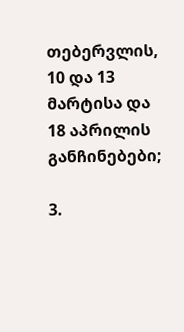თებერვლის, 10 და 13 მარტისა და 18 აპრილის განჩინებები;

3.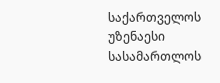საქართველოს უზენაესი სასამართლოს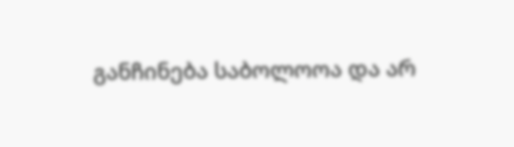განჩინება საბოლოოა და არ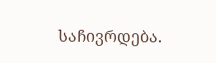საჩივრდება.